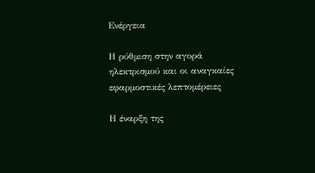Ενέργεια

Η ρύθμιση στην αγορά ηλεκτρισμού και οι αναγκαίες εφαρμοστικές λεπτομέρειες

Η έναρξη της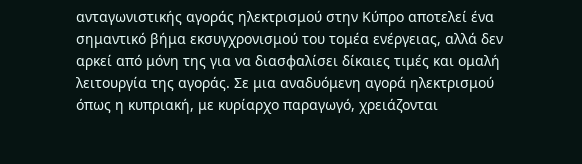ανταγωνιστικής αγοράς ηλεκτρισμού στην Κύπρο αποτελεί ένα σημαντικό βήμα εκσυγχρονισμού του τομέα ενέργειας, αλλά δεν αρκεί από μόνη της για να διασφαλίσει δίκαιες τιμές και ομαλή λειτουργία της αγοράς. Σε μια αναδυόμενη αγορά ηλεκτρισμού όπως η κυπριακή, με κυρίαρχο παραγωγό, χρειάζονται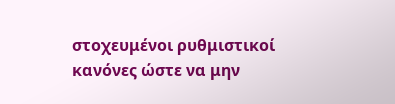στοχευμένοι ρυθμιστικοί κανόνες ώστε να μην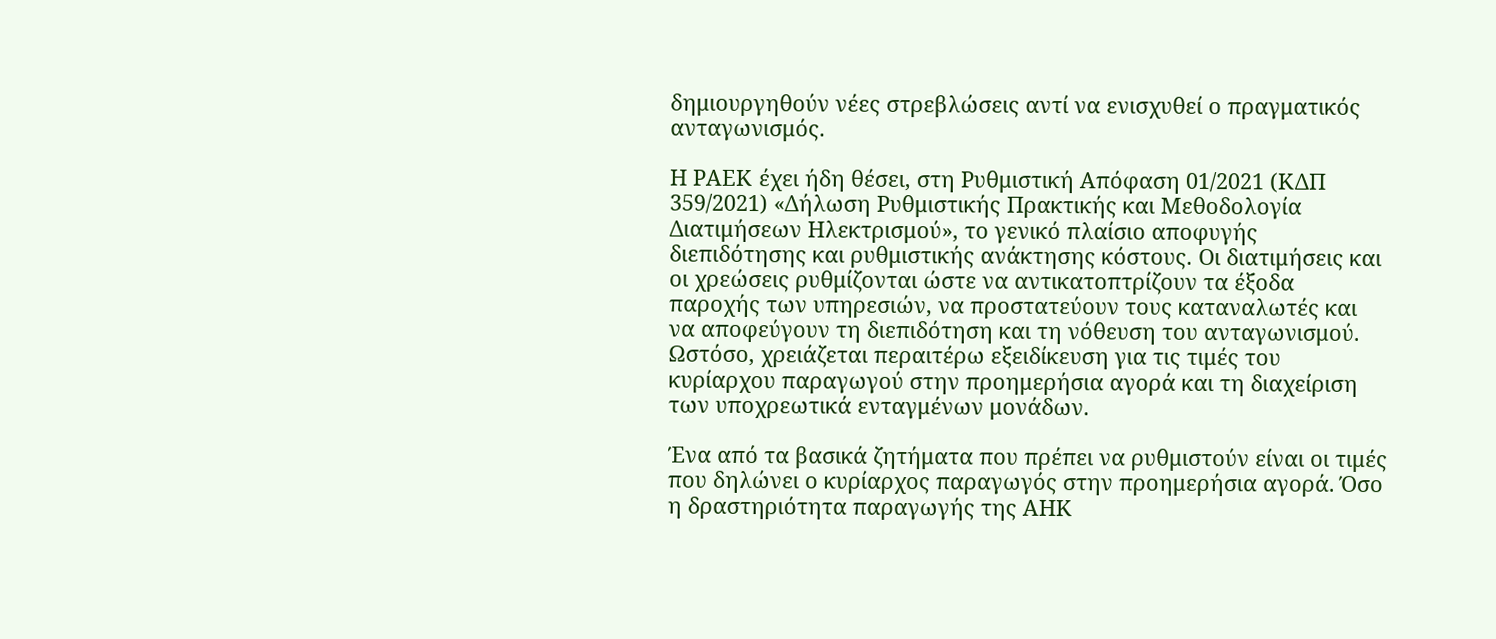δημιουργηθούν νέες στρεβλώσεις αντί να ενισχυθεί ο πραγματικός ανταγωνισμός.

Η ΡΑΕΚ έχει ήδη θέσει, στη Ρυθμιστική Απόφαση 01/2021 (ΚΔΠ 359/2021) «Δήλωση Ρυθμιστικής Πρακτικής και Μεθοδολογία Διατιμήσεων Ηλεκτρισμού», το γενικό πλαίσιο αποφυγής διεπιδότησης και ρυθμιστικής ανάκτησης κόστους. Οι διατιμήσεις και οι χρεώσεις ρυθμίζονται ώστε να αντικατοπτρίζουν τα έξοδα παροχής των υπηρεσιών, να προστατεύουν τους καταναλωτές και να αποφεύγουν τη διεπιδότηση και τη νόθευση του ανταγωνισμού. Ωστόσο, χρειάζεται περαιτέρω εξειδίκευση για τις τιμές του κυρίαρχου παραγωγού στην προημερήσια αγορά και τη διαχείριση των υποχρεωτικά ενταγμένων μονάδων.

Ένα από τα βασικά ζητήματα που πρέπει να ρυθμιστούν είναι οι τιμές που δηλώνει ο κυρίαρχος παραγωγός στην προημερήσια αγορά. Όσο η δραστηριότητα παραγωγής της ΑΗΚ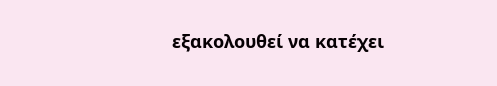εξακολουθεί να κατέχει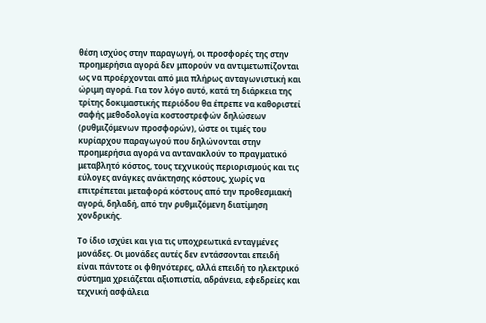θέση ισχύος στην παραγωγή, οι προσφορές της στην προημερήσια αγορά δεν μπορούν να αντιμετωπίζονται ως να προέρχονται από μια πλήρως ανταγωνιστική και ώριμη αγορά. Για τον λόγο αυτό, κατά τη διάρκεια της τρίτης δοκιμαστικής περιόδου θα έπρεπε να καθοριστεί σαφής μεθοδολογία κοστοστρεφών δηλώσεων (ρυθμιζόμενων προσφορών), ώστε οι τιμές του κυρίαρχου παραγωγού που δηλώνονται στην προημερήσια αγορά να αντανακλούν το πραγματικό μεταβλητό κόστος, τους τεχνικούς περιορισμούς και τις εύλογες ανάγκες ανάκτησης κόστους, χωρίς να επιτρέπεται μεταφορά κόστους από την προθεσμιακή αγορά, δηλαδή, από την ρυθμιζόμενη διατίμηση χονδρικής.

Το ίδιο ισχύει και για τις υποχρεωτικά ενταγμένες μονάδες. Οι μονάδες αυτές δεν εντάσσονται επειδή είναι πάντοτε οι φθηνότερες, αλλά επειδή το ηλεκτρικό σύστημα χρειάζεται αξιοπιστία, αδράνεια, εφεδρείες και τεχνική ασφάλεια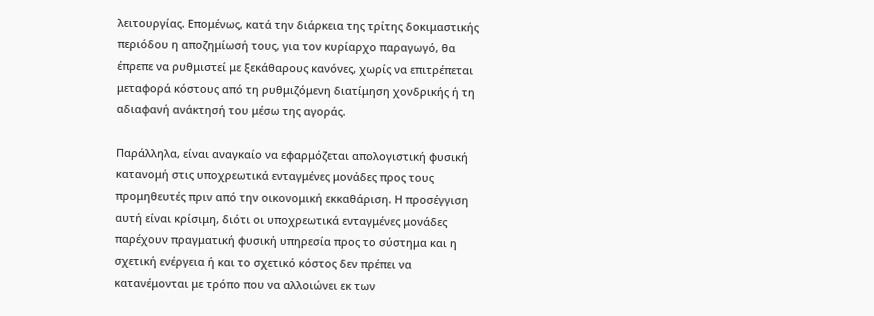λειτουργίας. Επομένως, κατά την διάρκεια της τρίτης δοκιμαστικής περιόδου η αποζημίωσή τους, για τον κυρίαρχο παραγωγό, θα έπρεπε να ρυθμιστεί με ξεκάθαρους κανόνες, χωρίς να επιτρέπεται μεταφορά κόστους από τη ρυθμιζόμενη διατίμηση χονδρικής ή τη αδιαφανή ανάκτησή του μέσω της αγοράς.

Παράλληλα, είναι αναγκαίο να εφαρμόζεται απολογιστική φυσική κατανομή στις υποχρεωτικά ενταγμένες μονάδες προς τους προμηθευτές πριν από την οικονομική εκκαθάριση. Η προσέγγιση αυτή είναι κρίσιμη, διότι οι υποχρεωτικά ενταγμένες μονάδες παρέχουν πραγματική φυσική υπηρεσία προς το σύστημα και η σχετική ενέργεια ή και το σχετικό κόστος δεν πρέπει να κατανέμονται με τρόπο που να αλλοιώνει εκ των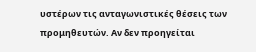υστέρων τις ανταγωνιστικές θέσεις των προμηθευτών. Αν δεν προηγείται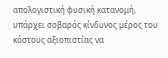απολογιστική φυσική κατανομή, υπάρχει σοβαρός κίνδυνος μέρος του κόστους αξιοπιστίας να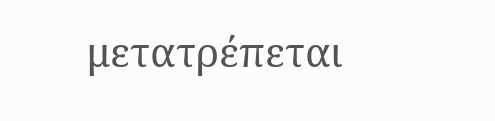μετατρέπεται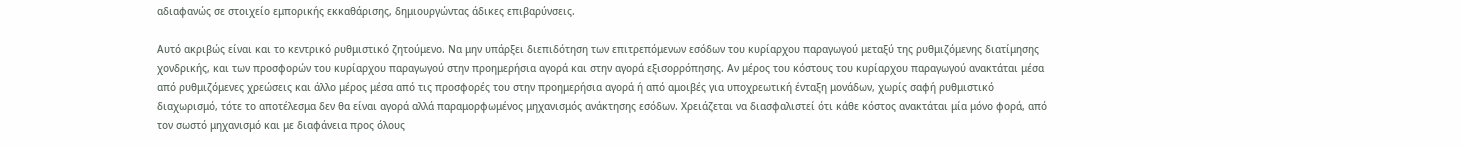αδιαφανώς σε στοιχείο εμπορικής εκκαθάρισης, δημιουργώντας άδικες επιβαρύνσεις.

Αυτό ακριβώς είναι και το κεντρικό ρυθμιστικό ζητούμενο. Να μην υπάρξει διεπιδότηση των επιτρεπόμενων εσόδων του κυρίαρχου παραγωγού μεταξύ της ρυθμιζόμενης διατίμησης χονδρικής, και των προσφορών του κυρίαρχου παραγωγού στην προημερήσια αγορά και στην αγορά εξισορρόπησης. Αν μέρος του κόστους του κυρίαρχου παραγωγού ανακτάται μέσα από ρυθμιζόμενες χρεώσεις και άλλο μέρος μέσα από τις προσφορές του στην προημερήσια αγορά ή από αμοιβές για υποχρεωτική ένταξη μονάδων, χωρίς σαφή ρυθμιστικό διαχωρισμό, τότε το αποτέλεσμα δεν θα είναι αγορά αλλά παραμορφωμένος μηχανισμός ανάκτησης εσόδων. Χρειάζεται να διασφαλιστεί ότι κάθε κόστος ανακτάται μία μόνο φορά, από τον σωστό μηχανισμό και με διαφάνεια προς όλους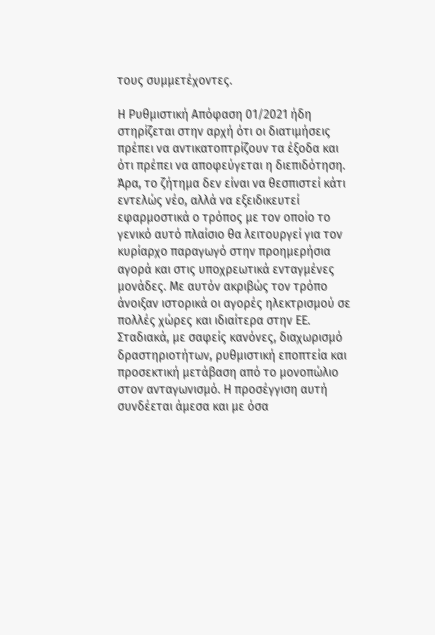τους συμμετέχοντες.

Η Ρυθμιστική Απόφαση 01/2021 ήδη στηρίζεται στην αρχή ότι οι διατιμήσεις πρέπει να αντικατοπτρίζουν τα έξοδα και ότι πρέπει να αποφεύγεται η διεπιδότηση. Άρα, το ζήτημα δεν είναι να θεσπιστεί κάτι εντελώς νέο, αλλά να εξειδικευτεί εφαρμοστικά ο τρόπος με τον οποίο το γενικό αυτό πλαίσιο θα λειτουργεί για τον κυρίαρχο παραγωγό στην προημερήσια αγορά και στις υποχρεωτικά ενταγμένες μονάδες. Με αυτόν ακριβώς τον τρόπο άνοιξαν ιστορικά οι αγορές ηλεκτρισμού σε πολλές χώρες και ιδιαίτερα στην ΕΕ. Σταδιακά, με σαφείς κανόνες, διαχωρισμό δραστηριοτήτων, ρυθμιστική εποπτεία και προσεκτική μετάβαση από το μονοπώλιο στον ανταγωνισμό. Η προσέγγιση αυτή συνδέεται άμεσα και με όσα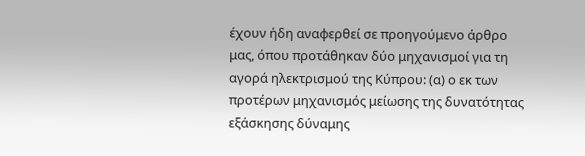έχουν ήδη αναφερθεί σε προηγούμενο άρθρο μας, όπου προτάθηκαν δύο μηχανισμοί για τη αγορά ηλεκτρισμού της Κύπρου: (α) ο εκ των προτέρων μηχανισμός μείωσης της δυνατότητας εξάσκησης δύναμης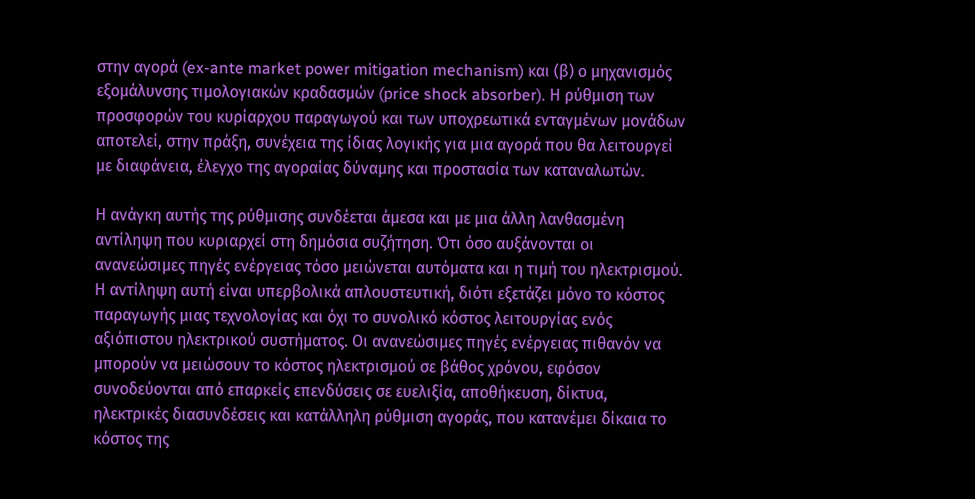στην αγορά (ex-ante market power mitigation mechanism) και (β) ο μηχανισμός εξομάλυνσης τιμολογιακών κραδασμών (price shock absorber). Η ρύθμιση των προσφορών του κυρίαρχου παραγωγού και των υποχρεωτικά ενταγμένων μονάδων αποτελεί, στην πράξη, συνέχεια της ίδιας λογικής για μια αγορά που θα λειτουργεί με διαφάνεια, έλεγχο της αγοραίας δύναμης και προστασία των καταναλωτών.

Η ανάγκη αυτής της ρύθμισης συνδέεται άμεσα και με μια άλλη λανθασμένη αντίληψη που κυριαρχεί στη δημόσια συζήτηση. Ότι όσο αυξάνονται οι ανανεώσιμες πηγές ενέργειας τόσο μειώνεται αυτόματα και η τιμή του ηλεκτρισμού. Η αντίληψη αυτή είναι υπερβολικά απλουστευτική, διότι εξετάζει μόνο το κόστος παραγωγής μιας τεχνολογίας και όχι το συνολικό κόστος λειτουργίας ενός αξιόπιστου ηλεκτρικού συστήματος. Οι ανανεώσιμες πηγές ενέργειας πιθανόν να μπορούν να μειώσουν το κόστος ηλεκτρισμού σε βάθος χρόνου, εφόσον συνοδεύονται από επαρκείς επενδύσεις σε ευελιξία, αποθήκευση, δίκτυα, ηλεκτρικές διασυνδέσεις και κατάλληλη ρύθμιση αγοράς, που κατανέμει δίκαια το κόστος της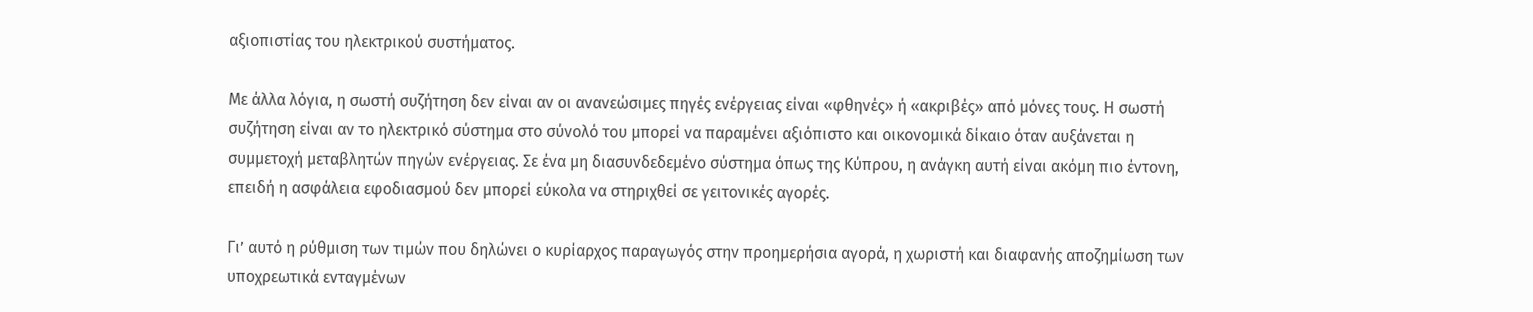αξιοπιστίας του ηλεκτρικού συστήματος.

Με άλλα λόγια, η σωστή συζήτηση δεν είναι αν οι ανανεώσιμες πηγές ενέργειας είναι «φθηνές» ή «ακριβές» από μόνες τους. Η σωστή συζήτηση είναι αν το ηλεκτρικό σύστημα στο σύνολό του μπορεί να παραμένει αξιόπιστο και οικονομικά δίκαιο όταν αυξάνεται η συμμετοχή μεταβλητών πηγών ενέργειας. Σε ένα μη διασυνδεδεμένο σύστημα όπως της Κύπρου, η ανάγκη αυτή είναι ακόμη πιο έντονη, επειδή η ασφάλεια εφοδιασμού δεν μπορεί εύκολα να στηριχθεί σε γειτονικές αγορές.

Γι’ αυτό η ρύθμιση των τιμών που δηλώνει ο κυρίαρχος παραγωγός στην προημερήσια αγορά, η χωριστή και διαφανής αποζημίωση των υποχρεωτικά ενταγμένων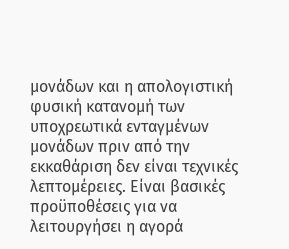μονάδων και η απολογιστική φυσική κατανομή των υποχρεωτικά ενταγμένων μονάδων πριν από την εκκαθάριση δεν είναι τεχνικές λεπτομέρειες. Είναι βασικές προϋποθέσεις για να λειτουργήσει η αγορά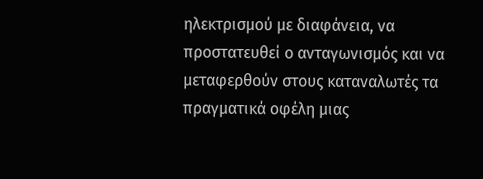ηλεκτρισμού με διαφάνεια, να προστατευθεί ο ανταγωνισμός και να μεταφερθούν στους καταναλωτές τα πραγματικά οφέλη μιας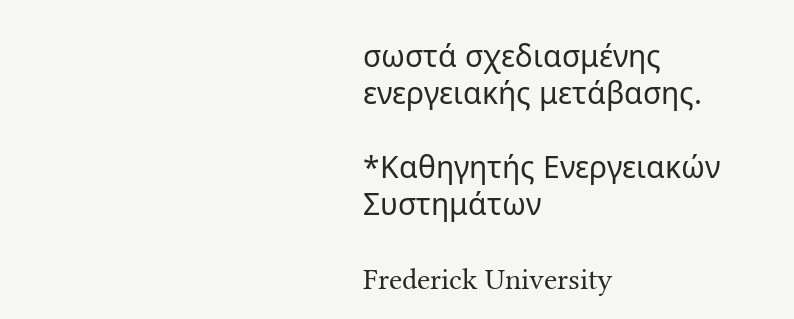σωστά σχεδιασμένης ενεργειακής μετάβασης.

*Καθηγητής Ενεργειακών Συστημάτων

Frederick University